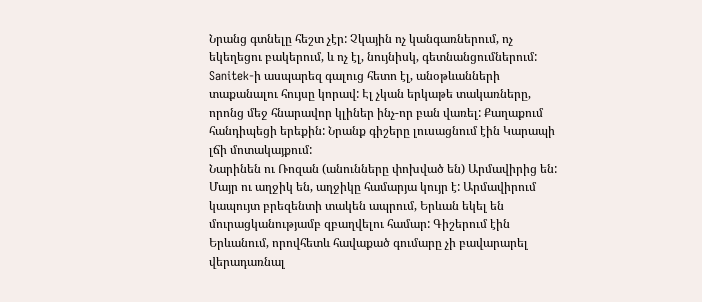Նրանց գտնելը հեշտ չէր: Չկային ոչ կանգառներում, ոչ եկեղեցու բակերում, և ոչ էլ, նույնիսկ, գետնանցումներում: Sanitek-ի ասպարեզ գալուց հետո էլ, անօթևանների տաքանալու հույսը կորավ: Էլ չկան երկաթե տակառները, որոնց մեջ հնարավոր կլիներ ինչ-որ բան վառել: Քաղաքում հանդիպեցի երեքին: Նրանք գիշերը լուսացնում էին Կարապի լճի մոտակայքում:
Նարինեն ու Ռոզան (անունները փոխված են) Արմավիրից են: Մայր ու աղջիկ են, աղջիկը համարյա կույր է: Արմավիրում կապույտ բրեզենտի տակեն ապրում, Երևան եկել են մուրացկանությամբ զբաղվելու համար: Գիշերում էին Երևանում, որովհետև հավաքած գումարը չի բավարարել վերադառնալ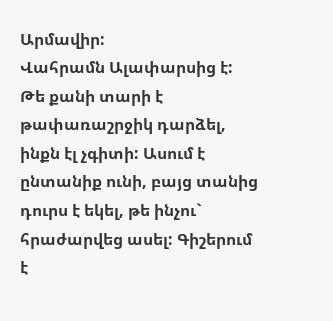Արմավիր:
Վահրամն Ալափարսից է: Թե քանի տարի է թափառաշրջիկ դարձել, ինքն էլ չգիտի: Ասում է ընտանիք ունի, բայց տանից դուրս է եկել, թե ինչու` հրաժարվեց ասել: Գիշերում է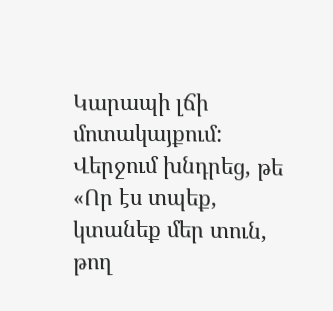Կարապի լճի մոտակայքում: Վերջում խնդրեց, թե «Որ էս տպեք, կտանեք մեր տուն, թող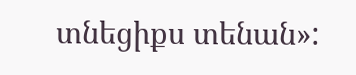տնեցիքս տենան»: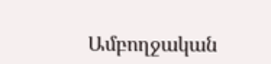Ամբողջական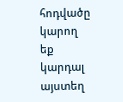հոդվածը կարող եք կարդալ այստեղ